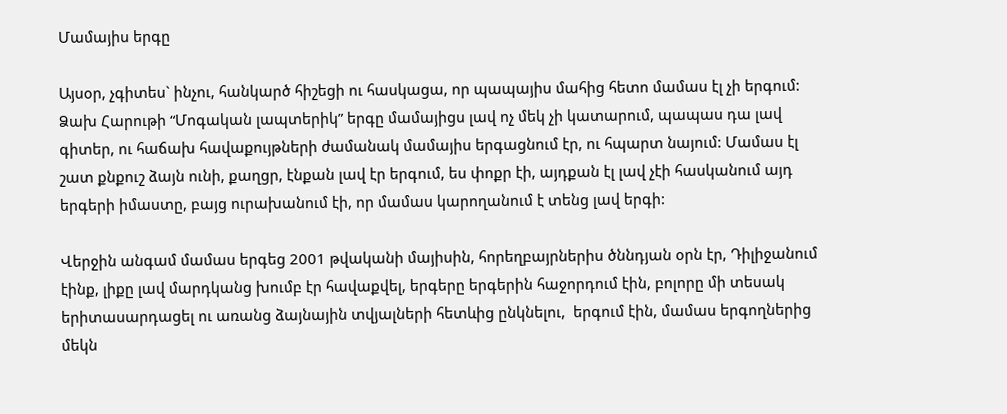Մամայիս երգը

Այսօր, չգիտես` ինչու, հանկարծ հիշեցի ու հասկացա, որ պապայիս մահից հետո մամաս էլ չի երգում: Ձախ Հարութի “Մոգական լապտերիկ” երգը մամայիցս լավ ոչ մեկ չի կատարում, պապաս դա լավ գիտեր, ու հաճախ հավաքույթների ժամանակ մամայիս երգացնում էր, ու հպարտ նայում: Մամաս էլ շատ քնքուշ ձայն ունի, քաղցր, էնքան լավ էր երգում, ես փոքր էի, այդքան էլ լավ չէի հասկանում այդ երգերի իմաստը, բայց ուրախանում էի, որ մամաս կարողանում է տենց լավ երգի:

Վերջին անգամ մամաս երգեց 2001 թվականի մայիսին, հորեղբայրներիս ծննդյան օրն էր, Դիլիջանում էինք, լիքը լավ մարդկանց խումբ էր հավաքվել, երգերը երգերին հաջորդում էին, բոլորը մի տեսակ երիտասարդացել ու առանց ձայնային տվյալների հետևից ընկնելու,  երգում էին, մամաս երգողներից մեկն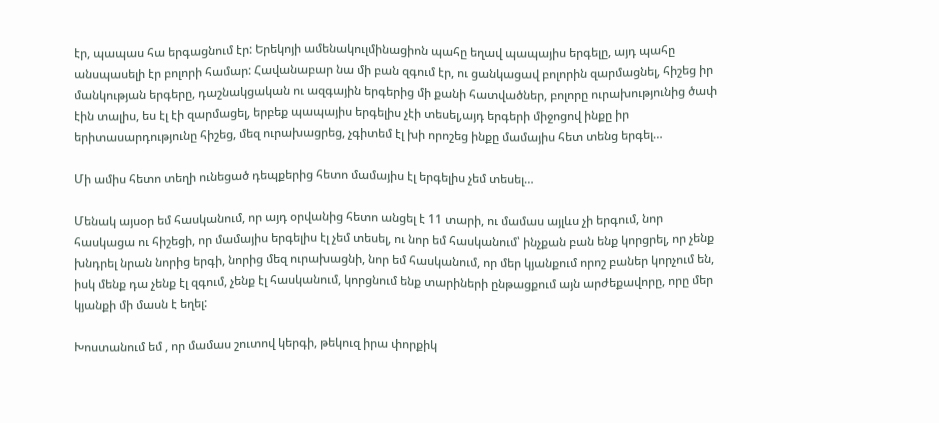էր, պապաս հա երգացնում էր: Երեկոյի ամենակուլմինացիոն պահը եղավ պապայիս երգելը, այդ պահը անսպասելի էր բոլորի համար: Հավանաբար նա մի բան զգում էր, ու ցանկացավ բոլորին զարմացնել, հիշեց իր մանկության երգերը, դաշնակցական ու ազգային երգերից մի քանի հատվածներ, բոլորը ուրախությունից ծափ էին տալիս, ես էլ էի զարմացել, երբեք պապայիս երգելիս չէի տեսել,այդ երգերի միջոցով ինքը իր  երիտասարդությունը հիշեց, մեզ ուրախացրեց, չգիտեմ էլ խի որոշեց ինքը մամայիս հետ տենց երգել…

Մի ամիս հետո տեղի ունեցած դեպքերից հետո մամայիս էլ երգելիս չեմ տեսել…

Մենակ այսօր եմ հասկանում, որ այդ օրվանից հետո անցել է 11 տարի, ու մամաս այլևս չի երգում, նոր հասկացա ու հիշեցի, որ մամայիս երգելիս էլ չեմ տեսել, ու նոր եմ հասկանում՝ ինչքան բան ենք կորցրել, որ չենք խնդրել նրան նորից երգի, նորից մեզ ուրախացնի, նոր եմ հասկանում, որ մեր կյանքում որոշ բաներ կորչում են, իսկ մենք դա չենք էլ զգում, չենք էլ հասկանում, կորցնում ենք տարիների ընթացքում այն արժեքավորը, որը մեր կյանքի մի մասն է եղել:

Խոստանում եմ , որ մամաս շուտով կերգի, թեկուզ իրա փորքիկ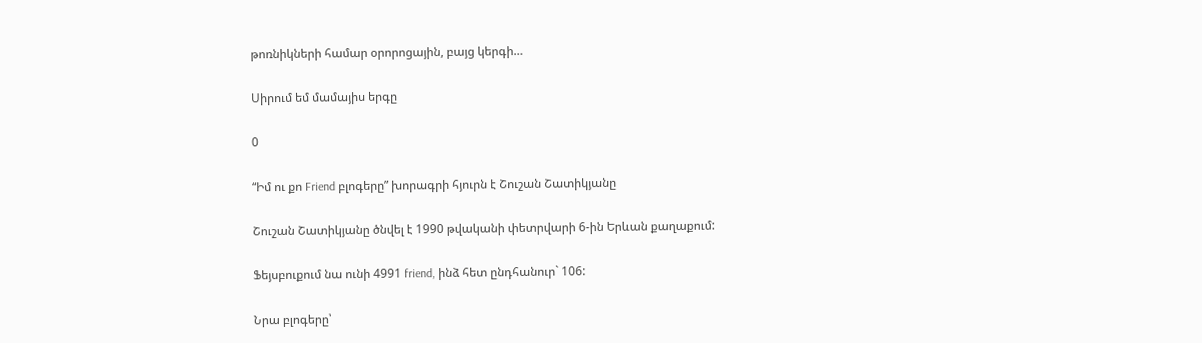թոռնիկների համար օրորոցային, բայց կերգի…

Սիրում եմ մամայիս երգը

0

“Իմ ու քո Friend բլոգերը” խորագրի հյուրն է Շուշան Շատիկյանը

Շուշան Շատիկյանը ծնվել է 1990 թվականի փետրվարի 6-ին Երևան քաղաքում:

Ֆեյսբուքում նա ունի 4991 friend, ինձ հետ ընդհանուր` 106:

Նրա բլոգերը՝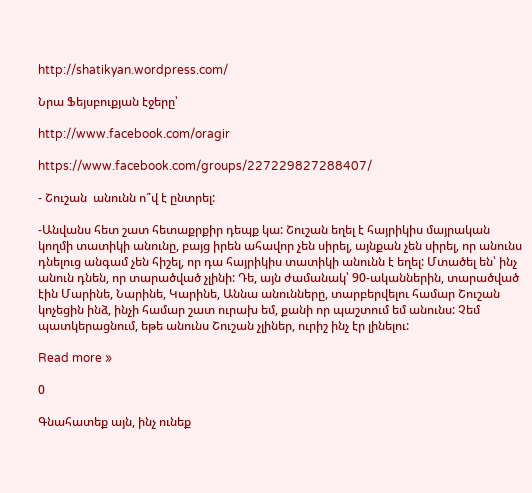http://shatikyan.wordpress.com/

Նրա Ֆեյսբուքյան էջերը՝

http://www.facebook.com/oragir

https://www.facebook.com/groups/227229827288407/

- Շուշան  անունն ո՞վ է ընտրել:

-Անվանս հետ շատ հետաքրքիր դեպք կա: Շուշան եղել է հայրիկիս մայրական կողմի տատիկի անունը, բայց իրեն ահավոր չեն սիրել, այնքան չեն սիրել, որ անունս դնելուց անգամ չեն հիշել, որ դա հայրիկիս տատիկի անունն է եղել: Մտածել են՝ ինչ անուն դնեն, որ տարածված չլինի: Դե, այն ժամանակ՝ 90-ականներին, տարածված էին Մարինե, Նարինե, Կարինե, Աննա անունները, տարբերվելու համար Շուշան կոչեցին ինձ, ինչի համար շատ ուրախ եմ, քանի որ պաշտում եմ անունս: Չեմ պատկերացնում, եթե անունս Շուշան չլիներ, ուրիշ ինչ էր լինելու:

Read more »

0

Գնահատեք այն, ինչ ունեք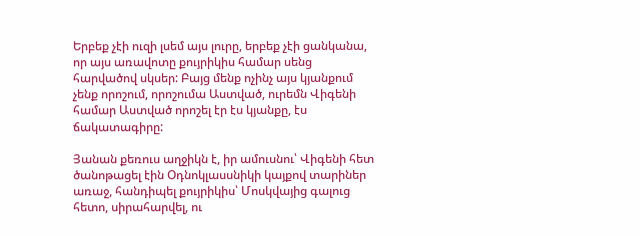Երբեք չէի ուզի լսեմ այս լուրը, երբեք չէի ցանկանա, որ այս առավոտը քույրիկիս համար սենց հարվածով սկսեր: Բայց մենք ոչինչ այս կյանքում չենք որոշում, որոշումա Աստված, ուրեմն Վիգենի համար Աստված որոշել էր էս կյանքը, էս ճակատագիրը:

Յանան քեռուս աղջիկն է, իր ամուսնու՝ Վիգենի հետ ծանոթացել էին Օդնոկլասսնիկի կայքով տարիներ առաջ, հանդիպել քույրիկիս՝ Մոսկվայից գալուց հետո, սիրահարվել, ու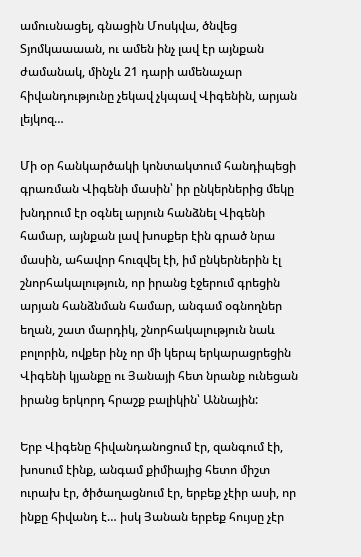ամուսնացել, գնացին Մոսկվա, ծնվեց Տյոմկաաաան, ու ամեն ինչ լավ էր այնքան ժամանակ, մինչև 21 դարի ամենաչար հիվանդությունը չեկավ չկպավ Վիգենին, արյան լեյկոզ…

Մի օր հանկարծակի կոնտակտում հանդիպեցի գրառման Վիգենի մասին՝ իր ընկերներից մեկը խնդրում էր օգնել արյուն հանձնել Վիգենի համար, այնքան լավ խոսքեր էին գրած նրա մասին, ահավոր հուզվել էի, իմ ընկերներին էլ շնորհակալություն, որ իրանց էջերում գրեցին արյան հանձնման համար, անգամ օգնողներ եղան, շատ մարդիկ, շնորհակալություն նաև բոլորին, ովքեր ինչ որ մի կերպ երկարացրեցին Վիգենի կյանքը ու Յանայի հետ նրանք ունեցան իրանց երկորդ հրաշք բալիկին՝ Աննային:

Երբ Վիգենը հիվանդանոցում էր, զանգում էի, խոսում էինք, անգամ քիմիայից հետո միշտ ուրախ էր, ծիծաղացնում էր, երբեք չէիր ասի, որ ինքը հիվանդ է… իսկ Յանան երբեք հույսը չէր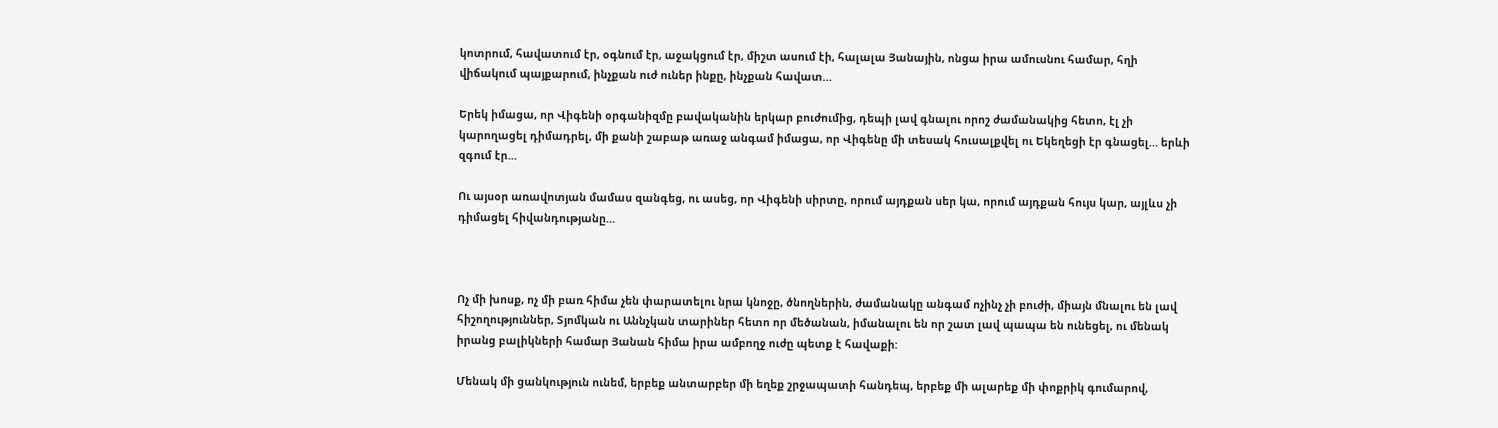կոտրում, հավատում էր, օգնում էր, աջակցում էր, միշտ ասում էի, հալալա Յանային, ոնցա իրա ամուսնու համար, հղի վիճակում պայքարում, ինչքան ուժ ուներ ինքը, ինչքան հավատ…

Երեկ իմացա, որ Վիգենի օրգանիզմը բավականին երկար բուժումից, դեպի լավ գնալու որոշ ժամանակից հետո, էլ չի կարողացել դիմադրել, մի քանի շաբաթ առաջ անգամ իմացա, որ Վիգենը մի տեսակ հուսալքվել ու Եկեղեցի էր գնացել… երևի զգում էր…

Ու այսօր առավոտյան մամաս զանգեց, ու ասեց, որ Վիգենի սիրտը, որում այդքան սեր կա, որում այդքան հույս կար, այլևս չի դիմացել հիվանդությանը…



Ոչ մի խոսք, ոչ մի բառ հիմա չեն փարատելու նրա կնոջը, ծնողներին, ժամանակը անգամ ոչինչ չի բուժի, միայն մնալու են լավ հիշողություններ, Տյոմկան ու Աննչկան տարիներ հետո որ մեծանան, իմանալու են որ շատ լավ պապա են ունեցել, ու մենակ իրանց բալիկների համար Յանան հիմա իրա ամբողջ ուժը պետք է հավաքի:

Մենակ մի ցանկություն ունեմ, երբեք անտարբեր մի եղեք շրջապատի հանդեպ, երբեք մի ալարեք մի փոքրիկ գումարով,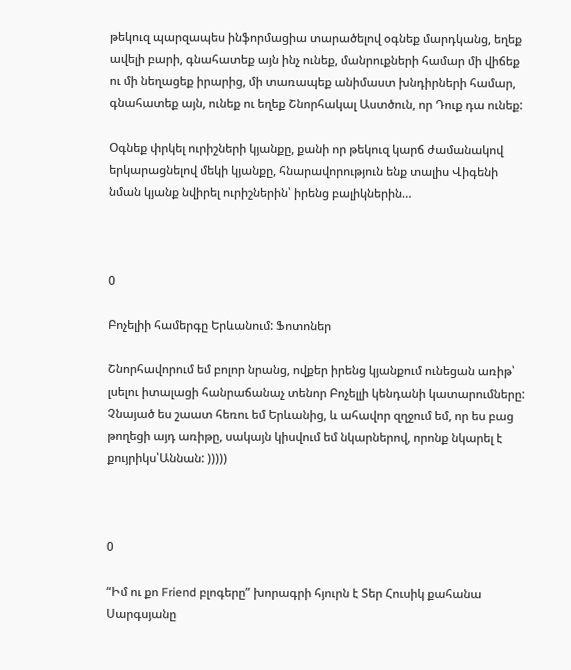թեկուզ պարզապես ինֆորմացիա տարածելով օգնեք մարդկանց, եղեք ավելի բարի, գնահատեք այն ինչ ունեք, մանրուքների համար մի վիճեք ու մի նեղացեք իրարից, մի տառապեք անիմաստ խնդիրների համար, գնահատեք այն, ունեք ու եղեք Շնորհակալ Աստծուն, որ Դուք դա ունեք:

Օգնեք փրկել ուրիշների կյանքը, քանի որ թեկուզ կարճ ժամանակով երկարացնելով մեկի կյանքը, հնարավորություն ենք տալիս Վիգենի նման կյանք նվիրել ուրիշներին՝ իրենց բալիկներին…



0

Բոչելիի համերգը Երևանում: Ֆոտոներ

Շնորհավորում եմ բոլոր նրանց, ովքեր իրենց կյանքում ունեցան առիթ՝ լսելու իտալացի հանրաճանաչ տենոր Բոչելլի կենդանի կատարումները: Չնայած ես շաատ հեռու եմ Երևանից, և ահավոր զղջում եմ, որ ես բաց թողեցի այդ առիթը, սակայն կիսվում եմ նկարներով, որոնք նկարել է քույրիկս՝Աննան: )))))



0

“Իմ ու քո Friend բլոգերը” խորագրի հյուրն է Տեր Հուսիկ քահանա Սարգսյանը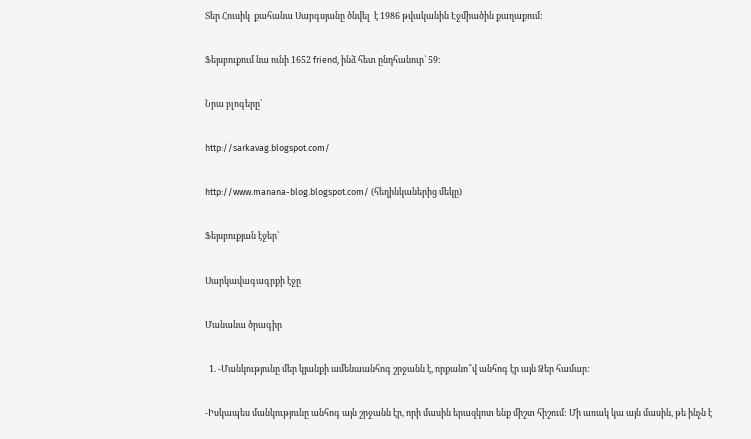Տեր Հուսիկ  քահանա Սարգսյանը ծնվել  է 1986 թվականին Էջմիածին քաղաքում:

Ֆեյսբուքում նա ունի 1652 friend, ինձ հետ ընդհանուր` 59:

Նրա բլոգերը՝

http://sarkavag.blogspot.com/

http://www.manana-blog.blogspot.com/ (հեղինկաներից մեկը)

Ֆեյսբուքյան էջեր՝

Սարկավագագրքի էջը

Մանանա ծրագիր

  1. -Մանկությունը մեր կյանքի ամենաանհոգ շրջանն է, որքանո՞վ անհոգ էր այն Ձեր համար:

-Իսկապես մանկությունը անհոգ այն շրջանն էր, որի մասին երազկոտ ենք միշտ հիշում: Մի առակ կա այն մասին, թե ինչն է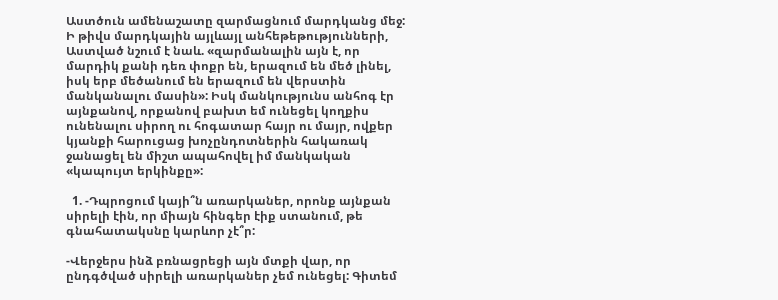Աստծուն ամենաշատը զարմացնում մարդկանց մեջ: Ի թիվս մարդկային այլևայլ անհեթեթությունների, Աստված նշում է նաև. «զարմանալին այն է, որ մարդիկ քանի դեռ փոքր են, երազում են մեծ լինել, իսկ երբ մեծանում են երազում են վերստին մանկանալու մասին»: Իսկ մանկությունս անհոգ էր այնքանով, որքանով բախտ եմ ունեցել կողքիս ունենալու սիրող ու հոգատար հայր ու մայր, ովքեր կյանքի հարուցաց խոչընդոտներին հակառակ ջանացել են միշտ ապահովել իմ մանկական «կապույտ երկինքը»:

  1. -Դպրոցում կայի՞ն առարկաներ, որոնք այնքան սիրելի էին, որ միայն հինգեր էիք ստանում, թե գնահատակսնը կարևոր չէ՞ր:

-Վերջերս ինձ բռնացրեցի այն մտքի վար, որ ընդգծված սիրելի առարկաներ չեմ ունեցել: Գիտեմ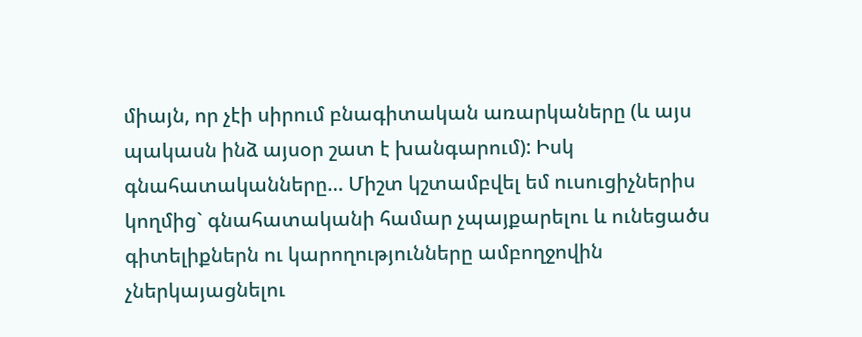միայն, որ չէի սիրում բնագիտական առարկաները (և այս պակասն ինձ այսօր շատ է խանգարում): Իսկ գնահատականները… Միշտ կշտամբվել եմ ուսուցիչներիս կողմից` գնահատականի համար չպայքարելու և ունեցածս գիտելիքներն ու կարողությունները ամբողջովին չներկայացնելու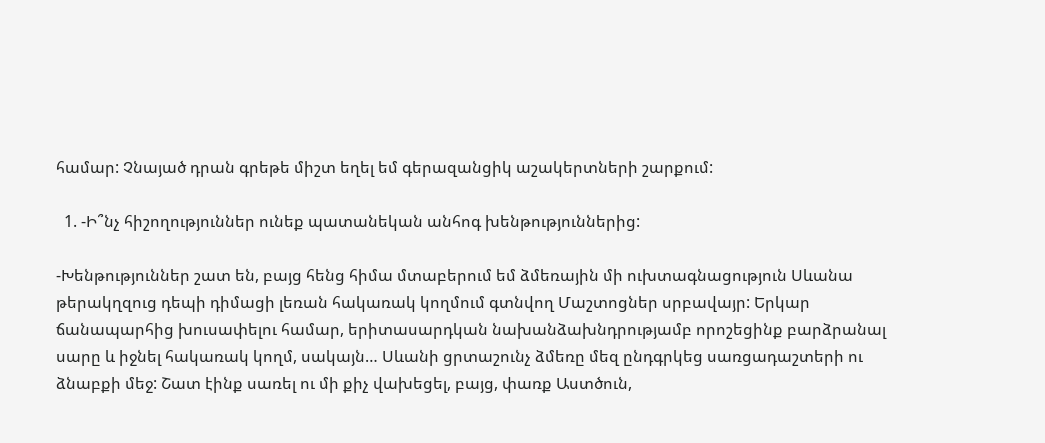համար: Չնայած դրան գրեթե միշտ եղել եմ գերազանցիկ աշակերտների շարքում:

  1. -Ի՞նչ հիշողություններ ունեք պատանեկան անհոգ խենթություններից:

-Խենթություններ շատ են, բայց հենց հիմա մտաբերում եմ ձմեռային մի ուխտագնացություն Սևանա թերակղզուց դեպի դիմացի լեռան հակառակ կողմում գտնվող Մաշտոցներ սրբավայր: Երկար ճանապարհից խուսափելու համար, երիտասարդկան նախանձախնդրությամբ որոշեցինք բարձրանալ սարը և իջնել հակառակ կողմ, սակայն… Սևանի ցրտաշունչ ձմեռը մեզ ընդգրկեց սառցադաշտերի ու ձնաբքի մեջ: Շատ էինք սառել ու մի քիչ վախեցել, բայց, փառք Աստծուն,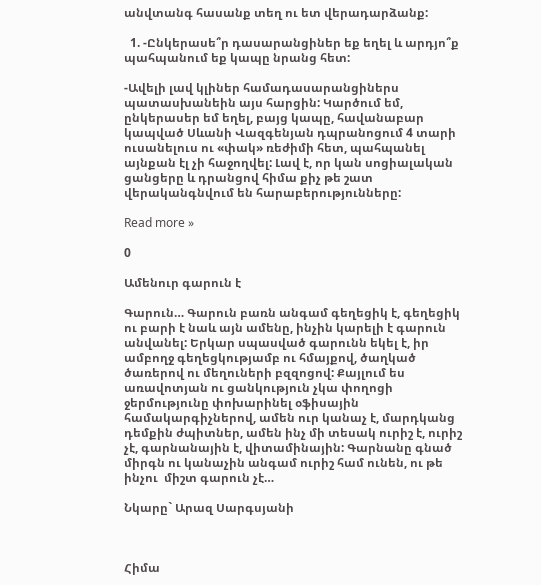անվտանգ հասանք տեղ ու ետ վերադարձանք:

  1. -Ընկերասե՞ր դասարանցիներ եք եղել և արդյո՞ք պահպանում եք կապը նրանց հետ:

-Ավելի լավ կլիներ համադասարանցիներս պատասխանեին այս հարցին: Կարծում եմ, ընկերասեր եմ եղել, բայց կապը, հավանաբար կապված Սևանի Վազգենյան դպրանոցում 4 տարի ուսանելուս ու «փակ» ռեժիմի հետ, պահպանել այնքան էլ չի հաջողվել: Լավ է, որ կան սոցիալական ցանցերը և դրանցով հիմա քիչ թե շատ վերականգնվում են հարաբերությունները:

Read more »

0

Ամենուր գարուն է

Գարուն… Գարուն բառն անգամ գեղեցիկ է, գեղեցիկ ու բարի է նաև այն ամենը, ինչին կարելի է գարուն անվանել: Երկար սպասված գարունն եկել է, իր ամբողջ գեղեցկությամբ ու հմայքով, ծաղկած ծառերով ու մեղուների բզզոցով: Քայլում ես առավոտյան ու ցանկություն չկա փողոցի ջերմությունը փոխարինել օֆիսային համակարգիչներով, ամեն ուր կանաչ է, մարդկանց դեմքին ժպիտներ, ամեն ինչ մի տեսակ ուրիշ է, ուրիշ չէ, գարնանային է, վիտամինային: Գարնանը գնած միրգն ու կանաչին անգամ ուրիշ համ ունեն, ու թե ինչու  միշտ գարուն չէ…

Նկարը` Արազ Սարգսյանի



Հիմա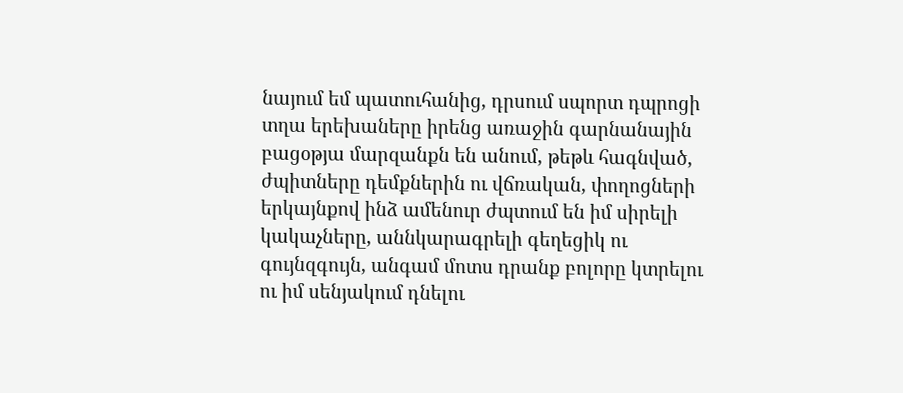նայում եմ պատուհանից, դրսում սպորտ դպրոցի տղա երեխաները իրենց առաջին գարնանային բացօթյա մարզանքն են անում, թեթև հագնված, ժպիտները դեմքներին ու վճռական, փողոցների երկայնքով ինձ ամենուր ժպտում են իմ սիրելի կակաչները, աննկարագրելի գեղեցիկ ու գույնզգույն, անգամ մոտս դրանք բոլորը կտրելու ու իմ սենյակում դնելու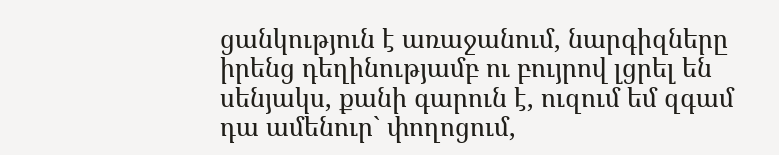ցանկություն է առաջանում, նարգիզները իրենց դեղինությամբ ու բույրով լցրել են սենյակս, քանի գարուն է, ուզում եմ զգամ դա ամենուր` փողոցում,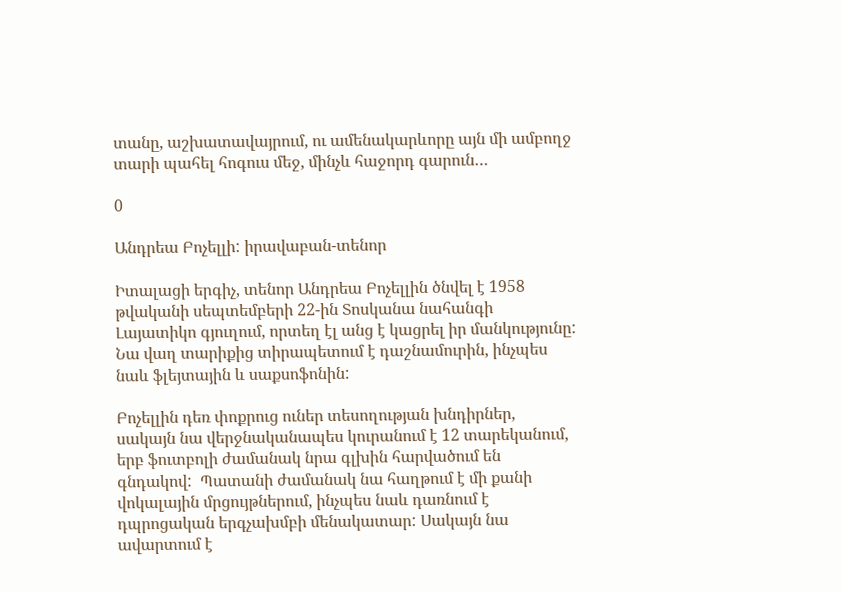տանը, աշխատավայրում, ու ամենակարևորը այն մի ամբողջ տարի պահել հոգուս մեջ, մինչև հաջորդ գարուն…

0

Անդրեա Բոչելլի: իրավաբան-տենոր

Իտալացի երգիչ, տենոր Անդրեա Բոչելլին ծնվել է 1958 թվականի սեպտեմբերի 22-ին Տոսկանա նահանգի Լայատիկո գյուղում, որտեղ էլ անց է կացրել իր մանկությունը: Նա վաղ տարիքից տիրապետում է դաշնամուրին, ինչպես նաև ֆլեյտային և սաքսոֆոնին:

Բոչելլին դեռ փոքրուց ուներ տեսողության խնդիրներ, սակայն նա վերջնականապես կուրանում է 12 տարեկանում, երբ ֆուտբոլի ժամանակ նրա գլխին հարվածում են գնդակով:  Պատանի ժամանակ նա հաղթում է մի քանի վոկալային մրցույթներում, ինչպես նաև դառնում է  դպրոցական երգչախմբի մենակատար: Սակայն նա ավարտում է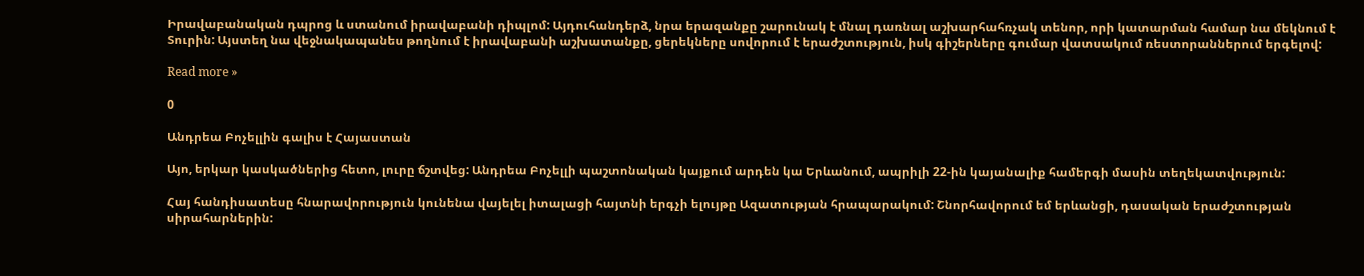Իրավաբանական դպրոց և ստանում իրավաբանի դիպլոմ: Այդուհանդերձ, նրա երազանքը շարունակ է մնալ դառնալ աշխարհահռչակ տենոր, որի կատարման համար նա մեկնում է Տուրին: Այստեղ նա վեջնակապանես թողնում է իրավաբանի աշխատանքը, ցերեկները սովորում է երաժշտություն, իսկ գիշերները գումար վատսակում ռեստորաններում երգելով:

Read more »

0

Անդրեա Բոչելլին գալիս է Հայաստան

Այո, երկար կասկածներից հետո, լուրը ճշտվեց: Անդրեա Բոչելլի պաշտոնական կայքում արդեն կա Երևանում, ապրիլի 22-ին կայանալիք համերգի մասին տեղեկատվություն:

Հայ հանդիսատեսը հնարավորություն կունենա վայելել իտալացի հայտնի երգչի ելույթը Ազատության հրապարակում: Շնորհավորում եմ երևանցի, դասական երաժշտության սիրահարներին: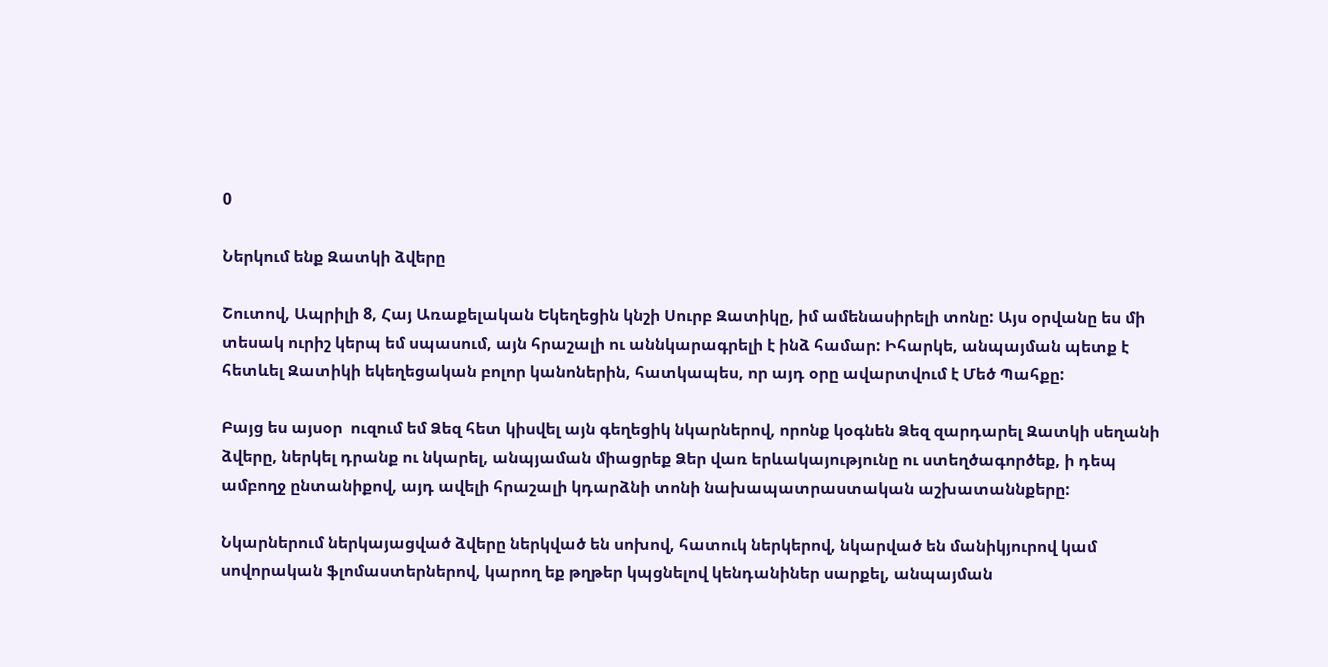0

Ներկում ենք Զատկի ձվերը

Շուտով, Ապրիլի 8, Հայ Առաքելական Եկեղեցին կնշի Սուրբ Զատիկը, իմ ամենասիրելի տոնը: Այս օրվանը ես մի տեսակ ուրիշ կերպ եմ սպասում, այն հրաշալի ու աննկարագրելի է ինձ համար: Իհարկե, անպայման պետք է հետևել Զատիկի եկեղեցական բոլոր կանոներին, հատկապես, որ այդ օրը ավարտվում է Մեծ Պահքը:

Բայց ես այսօր  ուզում եմ Ձեզ հետ կիսվել այն գեղեցիկ նկարներով, որոնք կօգնեն Ձեզ զարդարել Զատկի սեղանի ձվերը, ներկել դրանք ու նկարել, անպյաման միացրեք Ձեր վառ երևակայությունը ու ստեղծագործեք, ի դեպ ամբողջ ընտանիքով, այդ ավելի հրաշալի կդարձնի տոնի նախապատրաստական աշխատաննքերը:

Նկարներում ներկայացված ձվերը ներկված են սոխով, հատուկ ներկերով, նկարված են մանիկյուրով կամ սովորական ֆլոմաստերներով, կարող եք թղթեր կպցնելով կենդանիներ սարքել, անպայման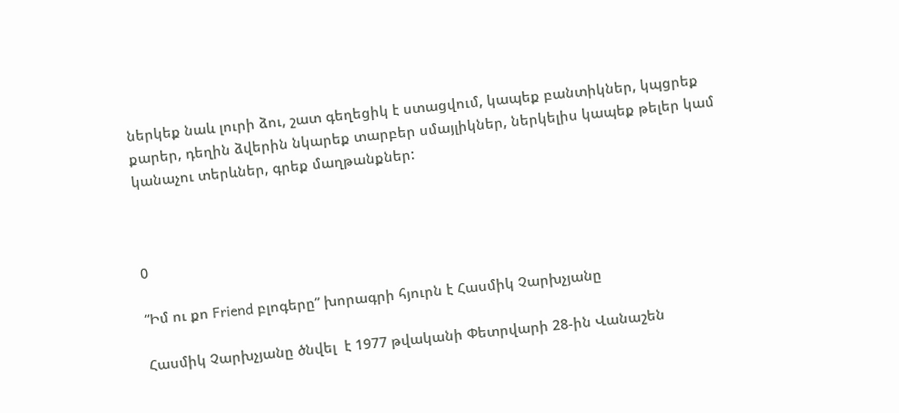ներկեք նաև լուրի ձու, շատ գեղեցիկ է ստացվում, կապեք բանտիկներ, կպցրեք քարեր, դեղին ձվերին նկարեք տարբեր սմայլիկներ, ներկելիս կապեք թելեր կամ կանաչու տերևներ, գրեք մաղթանքներ:



0

“Իմ ու քո Friend բլոգերը” խորագրի հյուրն է Հասմիկ Չարխչյանը

Հասմիկ Չարխչյանը ծնվել  է 1977 թվականի Փետրվարի 28-ին Վանաշեն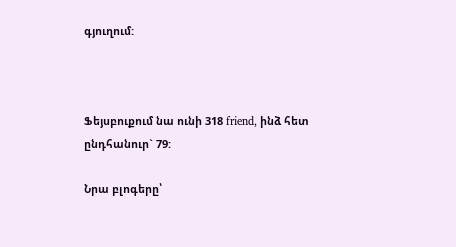գյուղում:



Ֆեյսբուքում նա ունի 318 friend, ինձ հետ ընդհանուր` 79:

Նրա բլոգերը՝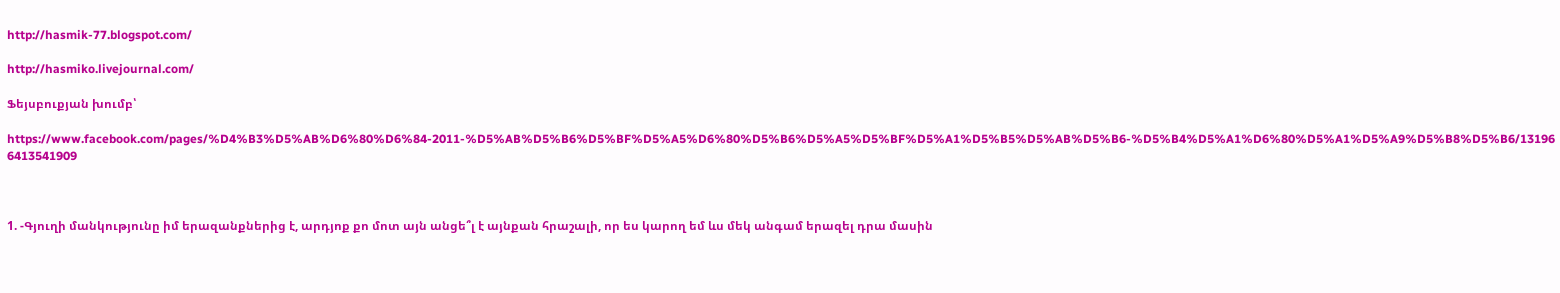http://hasmik-77.blogspot.com/

http://hasmiko.livejournal.com/

Ֆեյսբուքյան խումբ՝

https://www.facebook.com/pages/%D4%B3%D5%AB%D6%80%D6%84-2011-%D5%AB%D5%B6%D5%BF%D5%A5%D6%80%D5%B6%D5%A5%D5%BF%D5%A1%D5%B5%D5%AB%D5%B6-%D5%B4%D5%A1%D6%80%D5%A1%D5%A9%D5%B8%D5%B6/131966413541909



1. -Գյուղի մանկությունը իմ երազանքներից է, արդյոք քո մոտ այն անցե՞լ է այնքան հրաշալի, որ ես կարող եմ ևս մեկ անգամ երազել դրա մասին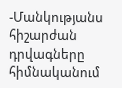-Մանկությանս հիշարժան  դրվագները հիմնականում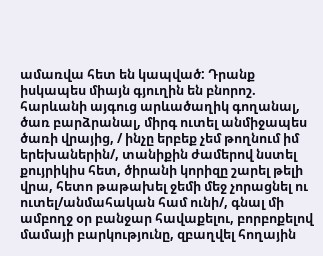ամառվա հետ են կապված: Դրանք իսկապես միայն գյուղին են բնորոշ. հարևանի այգուց արևածաղիկ գողանալ, ծառ բարձրանալ, միրգ ուտել անմիջապես ծառի վրայից, / ինչը երբեք չեմ թողնում իմ երեխաներին/, տանիքին ժամերով նստել քույրիկիս հետ, ծիրանի կորիզը շարել թելի վրա, հետո թաթախել ջեմի մեջ չորացնել ու ուտել/անմահական համ ունի/, գնալ մի ամբողջ օր բանջար հավաքելու, բորբոքելով մամայի բարկությունը, զբաղվել հողային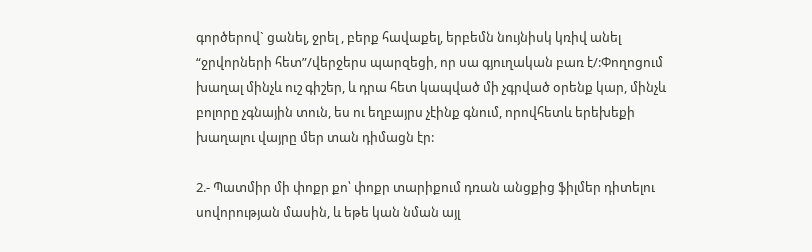գործերով` ցանել, ջրել , բերք հավաքել, երբեմն նույնիսկ կռիվ անել “ջրվորների հետ”/վերջերս պարզեցի, որ սա գյուղական բառ է/:Փողոցում խաղալ մինչև ուշ գիշեր, և դրա հետ կապված մի չգրված օրենք կար, մինչև բոլորը չգնային տուն, ես ու եղբայրս չէինք գնում, որովհետև երեխեքի խաղալու վայրը մեր տան դիմացն էր:

2.- Պատմիր մի փոքր քո՝ փոքր տարիքում դռան անցքից ֆիլմեր դիտելու սովորության մասին, և եթե կան նման այլ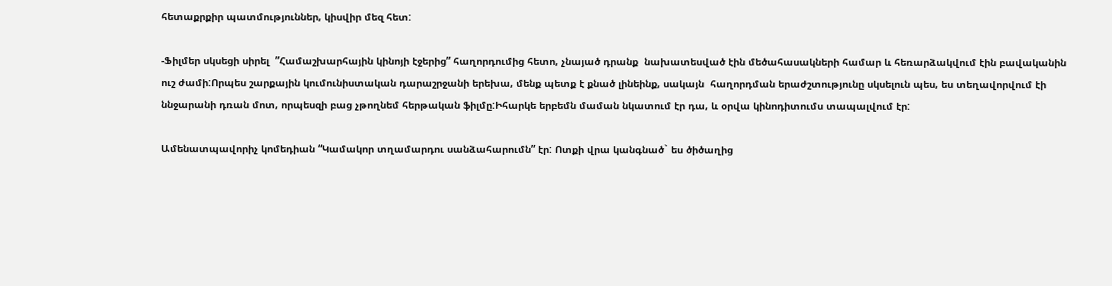հետաքրքիր պատմություններ, կիսվիր մեզ հետ:

-Ֆիլմեր սկսեցի սիրել  ”Համաշխարհային կինոյի էջերից” հաղորդումից հետո, չնայած դրանք  նախատեսված էին մեծահասակների համար և հեռարձակվում էին բավականին ուշ ժամի:Որպես շարքային կումունիստական դարաշրջանի երեխա, մենք պետք է քնած լինեինք, սակայն  հաղորդման երաժշտությունը սկսելուն պես, ես տեղավորվում էի ննջարանի դռան մոտ, որպեսզի բաց չթողնեմ հերթական ֆիլմը:Իհարկե երբեմն մաման նկատում էր դա, և օրվա կինոդիտումս տապալվում էր:

Ամենատպավորիչ կոմեդիան “Կամակոր տղամարդու սանձահարումն” էր: Ոտքի վրա կանգնած` ես ծիծաղից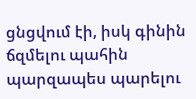ցնցվում էի, իսկ գինին ճզմելու պահին պարզապես պարելու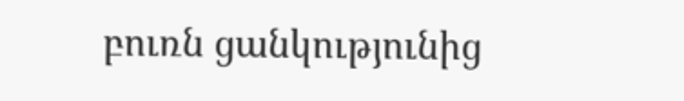բուռն ցանկությունից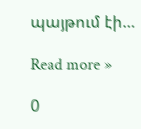պայթում էի…

Read more »

0